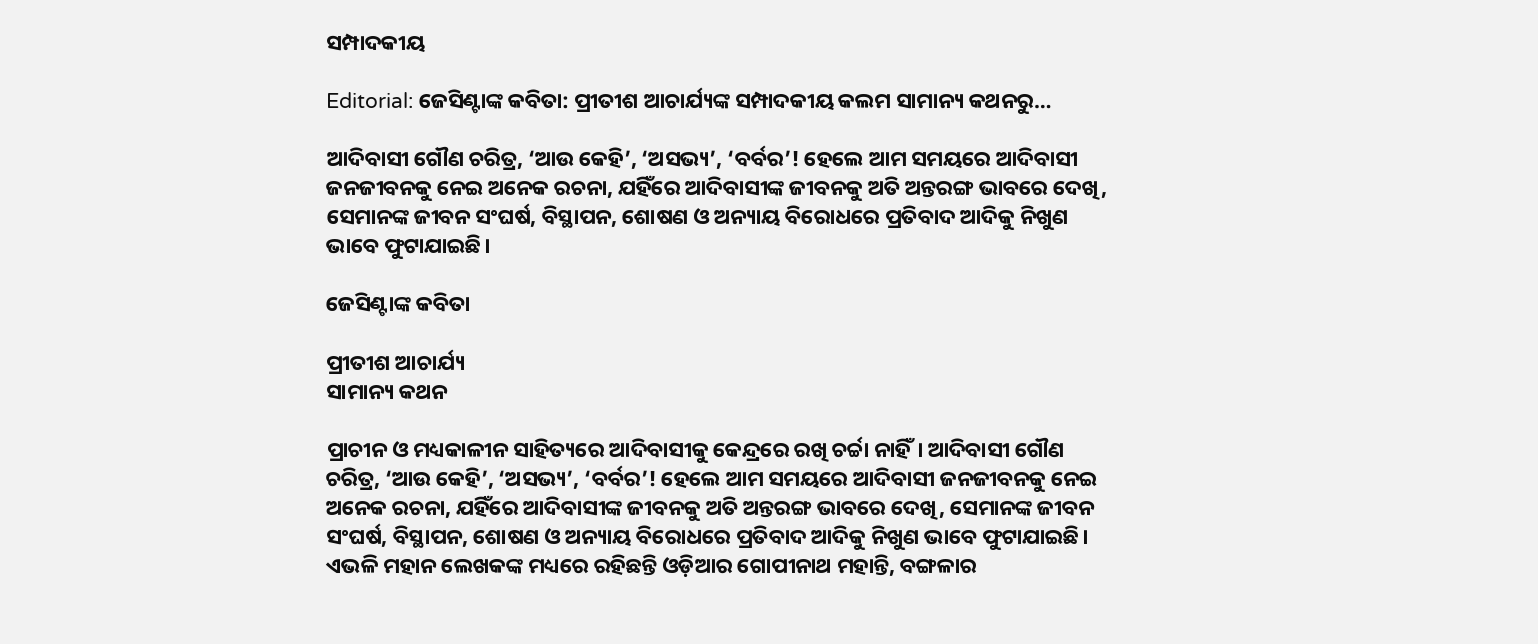ସମ୍ପାଦକୀୟ

Editorial: ଜେସିଣ୍ଟାଙ୍କ କବିତା: ପ୍ରୀତୀଶ ଆଚାର୍ଯ୍ୟଙ୍କ ସମ୍ପାଦକୀୟ କଲମ ସାମାନ୍ୟ କଥନରୁ…

ଆଦିବାସୀ ଗୌଣ ଚରିତ୍ର, ‘ଆଉ କେହି’, ‘ଅସଭ୍ୟ’, ‘ବର୍ବର’! ହେଲେ ଆମ ସମୟରେ ଆଦିବାସୀ ଜନଜୀବନକୁ ନେଇ ଅନେକ ରଚନା, ଯହିଁରେ ଆଦିବାସୀଙ୍କ ଜୀବନକୁ ଅତି ଅନ୍ତରଙ୍ଗ ଭାବରେ ଦେଖି, ସେମାନଙ୍କ ଜୀବନ ସଂଘର୍ଷ, ବିସ୍ଥାପନ, ଶୋଷଣ ଓ ଅନ୍ୟାୟ ବିରୋଧରେ ପ୍ରତିବାଦ ଆଦିକୁ ନିଖୁଣ ଭାବେ ଫୁଟାଯାଇଛି।

ଜେସିଣ୍ଟାଙ୍କ କବିତା

ପ୍ରୀତୀଶ ଆଚାର୍ଯ୍ୟ
ସାମାନ୍ୟ କଥନ

ପ୍ରାଚୀନ ଓ ମଧ୍ୟକାଳୀନ ସାହିତ୍ୟରେ ଆଦିବାସୀକୁ କେନ୍ଦ୍ରରେ ରଖି ଚର୍ଚ୍ଚା ନାହିଁ। ଆଦିବାସୀ ଗୌଣ ଚରିତ୍ର, ‘ଆଉ କେହି’, ‘ଅସଭ୍ୟ’, ‘ବର୍ବର’! ହେଲେ ଆମ ସମୟରେ ଆଦିବାସୀ ଜନଜୀବନକୁ ନେଇ ଅନେକ ରଚନା, ଯହିଁରେ ଆଦିବାସୀଙ୍କ ଜୀବନକୁ ଅତି ଅନ୍ତରଙ୍ଗ ଭାବରେ ଦେଖି, ସେମାନଙ୍କ ଜୀବନ ସଂଘର୍ଷ, ବିସ୍ଥାପନ, ଶୋଷଣ ଓ ଅନ୍ୟାୟ ବିରୋଧରେ ପ୍ରତିବାଦ ଆଦିକୁ ନିଖୁଣ ଭାବେ ଫୁଟାଯାଇଛି। ଏଭଳି ମହାନ ଲେଖକଙ୍କ ମଧ୍ୟରେ ରହିଛନ୍ତି ଓଡ଼ିଆର ଗୋପୀନାଥ ମହାନ୍ତି, ବଙ୍ଗଳାର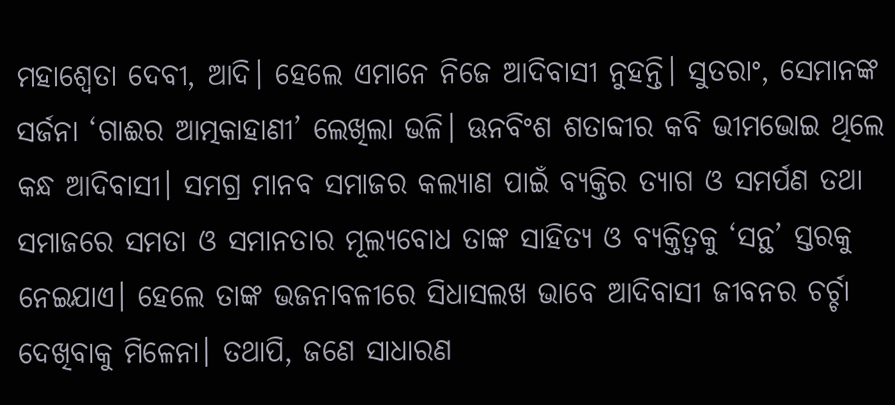ମହାଶ୍ୱେତା ଦେବୀ, ଆଦି। ହେଲେ ଏମାନେ ନିଜେ ଆଦିବାସୀ ନୁହନ୍ତି। ସୁତରାଂ, ସେମାନଙ୍କ ସର୍ଜନା ‘ଗାଈର ଆତ୍ମକାହାଣୀ’ ଲେଖିଲା ଭଳି। ଊନବିଂଶ ଶତାବ୍ଦୀର କବି ଭୀମଭୋଇ ଥିଲେ କନ୍ଧ ଆଦିବାସୀ। ସମଗ୍ର ମାନବ ସମାଜର କଲ୍ୟାଣ ପାଇଁ ବ୍ୟକ୍ତିର ତ୍ୟାଗ ଓ ସମର୍ପଣ ତଥା ସମାଜରେ ସମତା ଓ ସମାନତାର ମୂଲ୍ୟବୋଧ ତାଙ୍କ ସାହିତ୍ୟ ଓ ବ୍ୟକ୍ତିତ୍ୱକୁ ‘ସନ୍ଥ’ ସ୍ତରକୁ ନେଇଯାଏ। ହେଲେ ତାଙ୍କ ଭଜନାବଳୀରେ ସିଧାସଲଖ ଭାବେ ଆଦିବାସୀ ଜୀବନର ଚର୍ଚ୍ଚା ଦେଖିବାକୁ ମିଳେନା। ତଥାପି, ଜଣେ ସାଧାରଣ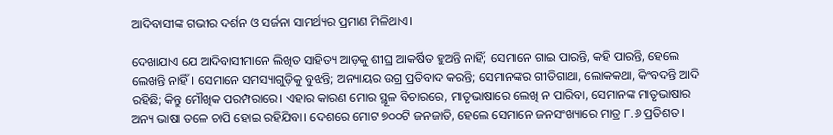ଆଦିବାସୀଙ୍କ ଗଭୀର ଦର୍ଶନ ଓ ସର୍ଜନା ସାମର୍ଥ୍ୟର ପ୍ରମାଣ ମିଳିଥାଏ।

ଦେଖାଯାଏ ଯେ ଆଦିବାସୀମାନେ ଲିଖିତ ସାହିତ୍ୟ ଆଡ଼କୁ ଶୀଘ୍ର ଆକର୍ଷିତ ହୁଅନ୍ତି ନାହିଁ; ସେମାନେ ଗାଇ ପାରନ୍ତି, କହି ପାରନ୍ତି, ହେଲେ ଲେଖନ୍ତି ନାହିଁ। ସେମାନେ ସମସ୍ୟାଗୁଡ଼ିକୁ ବୁଝନ୍ତି; ଅନ୍ୟାୟର ଉଗ୍ର ପ୍ରତିବାଦ କରନ୍ତି; ସେମାନଙ୍କର ଗୀତିଗାଥା, ଲୋକକଥା, କିଂବଦନ୍ତି ଆଦି ରହିଛି; କିନ୍ତୁ ମୌଖିକ ପରମ୍ପରାରେ। ଏହାର କାରଣ ମୋର ସ୍ଥୂଳ ବିଚାରରେ, ମାତୃଭାଷାରେ ଲେଖି ନ ପାରିବା, ସେମାନଙ୍କ ମାତୃଭାଷାର ଅନ୍ୟ ଭାଷା ତଳେ ଚାପି ହୋଇ ରହିଯିବା। ଦେଶରେ ମୋଟ ୭୦୦ଟି ଜନଜାତି, ହେଲେ ସେମାନେ ଜନସଂଖ୍ୟାରେ ମାତ୍ର ୮.୬ ପ୍ରତିଶତ।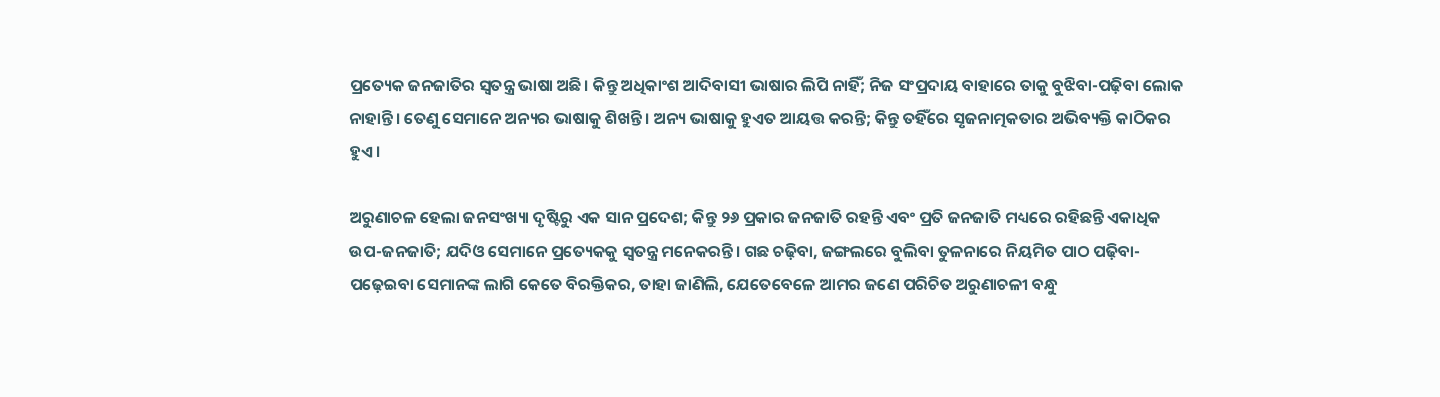ପ୍ରତ୍ୟେକ ଜନଜାତିର ସ୍ୱତନ୍ତ୍ର ଭାଷା ଅଛି। କିନ୍ତୁ ଅଧିକାଂଶ ଆଦିବାସୀ ଭାଷାର ଲିପି ନାହିଁ; ନିଜ ସଂପ୍ରଦାୟ ବାହାରେ ତାକୁ ବୁଝିବା-ପଢ଼ିବା ଲୋକ ନାହାନ୍ତି। ତେଣୁ ସେମାନେ ଅନ୍ୟର ଭାଷାକୁ ଶିଖନ୍ତି। ଅନ୍ୟ ଭାଷାକୁ ହୁଏତ ଆୟତ୍ତ କରନ୍ତି; କିନ୍ତୁ ତହିଁରେ ସୃଜନାତ୍ମକତାର ଅଭିବ୍ୟକ୍ତି କାଠିକର ହୁଏ।

ଅରୁଣାଚଳ ହେଲା ଜନସଂଖ୍ୟା ଦୃଷ୍ଟିରୁ ଏକ ସାନ ପ୍ରଦେଶ; କିନ୍ତୁ ୨୬ ପ୍ରକାର ଜନଜାତି ରହନ୍ତି ଏବଂ ପ୍ରତି ଜନଜାତି ମଧ୍ୟରେ ରହିଛନ୍ତି ଏକାଧିକ ଉପ-ଜନଜାତି; ଯଦିଓ ସେମାନେ ପ୍ରତ୍ୟେକକୁ ସ୍ୱତନ୍ତ୍ର ମନେକରନ୍ତି। ଗଛ ଚଢ଼ିବା, ଜଙ୍ଗଲରେ ବୁଲିବା ତୁଳନାରେ ନିୟମିତ ପାଠ ପଢ଼ିବା-ପଢ଼େଇବା ସେମାନଙ୍କ ଲାଗି କେତେ ବିରକ୍ତିକର, ତାହା ଜାଣିଲି, ଯେତେବେଳେ ଆମର ଜଣେ ପରିଚିତ ଅରୁଣାଚଳୀ ବନ୍ଧୁ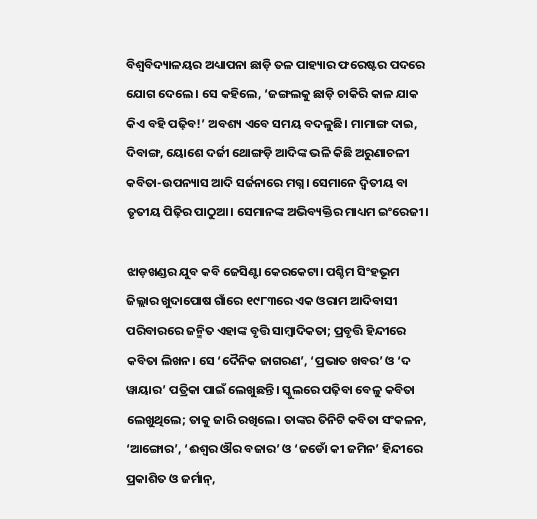ବିଶ୍ୱବିଦ୍ୟାଳୟର ଅଧ୍ୟାପନା ଛାଡ଼ି ତଳ ପାହ୍ୟାର ଫରେଷ୍ଟର ପଦରେ ଯୋଗ ଦେଲେ। ସେ କହିଲେ, ‘ଜଙ୍ଗଲକୁ ଛାଡ଼ି ଚାକିରି କାଳ ଯାକ କିଏ ବହି ପଢ଼ିବ!’ ଅବଶ୍ୟ ଏବେ ସମୟ ବଦଳୁଛି। ମାମାଙ୍ଗ ଦାଇ, ଦିବାଙ୍ଗ, ୟୋଶେ ଦର୍ଜୀ ଥୋଙ୍ଗଡ଼ି ଆଦିଙ୍କ ଭଳି କିଛି ଅରୁଣାଚଳୀ କବିତା-ଉପନ୍ୟାସ ଆଦି ସର୍ଜନାରେ ମଗ୍ନ। ସେମାନେ ଦ୍ୱିତୀୟ ବା ତୃତୀୟ ପିଢ଼ିର ପାଠୁଆ। ସେମାନଙ୍କ ଅଭିବ୍ୟକ୍ତିର ମାଧ୍ୟମ ଇଂରେଜୀ।

ଝାଡ଼ଖଣ୍ଡର ଯୁବ କବି ଜେସିଣ୍ଟା କେରକେଟା। ପଶ୍ଚିମ ସିଂହଭୂମ ଜିଲ୍ଲାର ଖୁଦାପୋଷ ଗାଁରେ ୧୯୮୩ରେ ଏକ ଓରାମ ଆଦିବାସୀ ପରିବାରରେ ଜନ୍ମିତ ଏହାଙ୍କ ବୃତ୍ତି ସାମ୍ବାଦିକତା; ପ୍ରବୃତ୍ତି ହିନ୍ଦୀରେ କବିତା ଲିଖନ। ସେ ‘ଦୈନିକ ଜାଗରଣ’, ‘ପ୍ରଭାତ ଖବର’ ଓ ‘ଦ ୱାୟାର’ ପତ୍ରିକା ପାଇଁ ଲେଖୁଛନ୍ତି। ସ୍କୁଲରେ ପଢ଼ିବା ବେଳୁ କବିତା ଲେଖୁଥିଲେ; ତାକୁ ଜାରି ରଖିଲେ। ତାଙ୍କର ତିନିଟି କବିତା ସଂକଳନ, ‘ଆଙ୍ଗୋର’, ‘ଈଶ୍ୱର ଔର ବଜାର’ ଓ ‘ଜଡୋଁ କୀ ଜମିନ’ ହିନ୍ଦୀରେ ପ୍ରକାଶିତ ଓ ଜର୍ମାନ୍‌,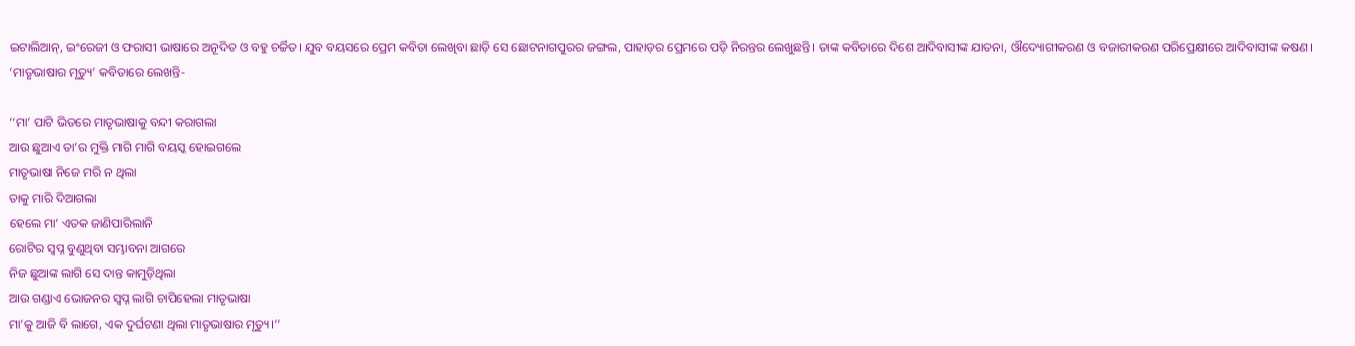ଇଟାଲିଆନ୍‌, ଇଂରେଜୀ ଓ ଫରାସୀ ଭାଷାରେ ଅନୂଦିତ ଓ ବହୁ ଚର୍ଚ୍ଚିତ। ଯୁବ ବୟସରେ ପ୍ରେମ କବିତା ଲେଖିବା ଛାଡ଼ି ସେ ଛୋଟନାଗପୁରର ଜଙ୍ଗଲ, ପାହାଡ଼ର ପ୍ରେମରେ ପଡ଼ି ନିରନ୍ତର ଲେଖୁଛନ୍ତି। ତାଙ୍କ କବିତାରେ ଦିଶେ ଆଦିବାସୀଙ୍କ ଯାତନା, ଔଦ୍ୟୋଗୀକରଣ ଓ ବଜାରୀକରଣ ପରିପ୍ରେକ୍ଷୀରେ ଆଦିବାସୀଙ୍କ କଷଣ। ‘ମାତୃଭାଷାର ମୃତ୍ୟୁ’ କବିତାରେ ଲେଖନ୍ତି-

‘‘ମା’ ପାଟି ଭିତରେ ମାତୃଭାଷାକୁ ବନ୍ଦୀ କରାଗଲା
ଆଉ ଛୁଆଏ ତା’ର ମୁକ୍ତି ମାଗି ମାଗି ବୟସ୍କ ହୋଇଗଲେ
ମାତୃଭାଷା ନିଜେ ମରି ନ ଥିଲା
ତାକୁ ମାରି ଦିଆଗଲା
ହେଲେ ମା’ ଏତକ ଜାଣିପାରିଲାନି
ରୋଟିର ସ୍ୱପ୍ନ ବୁଣୁଥିବା ସମ୍ଭାବନା ଆଗରେ
ନିଜ ଛୁଆଙ୍କ ଲାଗି ସେ ଦାନ୍ତ କାମୁଡ଼ିଥିଲା
ଆଉ ଗଣ୍ଡାଏ ଭୋଜନର ସ୍ୱପ୍ନ ଲାଗି ଚାପିହେଲା ମାତୃଭାଷା
ମା’କୁ ଆଜି ବି ଲାଗେ, ଏକ ଦୁର୍ଘଟଣା ଥିଲା ମାତୃଭାଷାର ମୃତ୍ୟୁ।’’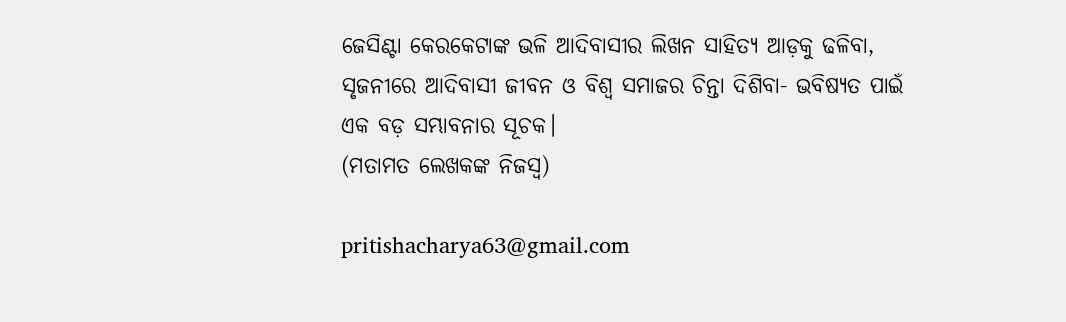ଜେସିଣ୍ଟା କେରକେଟାଙ୍କ ଭଳି ଆଦିବାସୀର ଲିଖନ ସାହିତ୍ୟ ଆଡ଼କୁ ଢଳିବା, ସୃଜନୀରେ ଆଦିବାସୀ ଜୀବନ ଓ ବିଶ୍ୱ ସମାଜର ଚିନ୍ତା ଦିଶିବା- ଭବିଷ୍ୟତ ପାଇଁ ଏକ ବଡ଼ ସମ୍ଭାବନାର ସୂଚକ।
(ମତାମତ ଲେଖକଙ୍କ ନିଜସ୍ବ)

pritishacharya63@gmail.com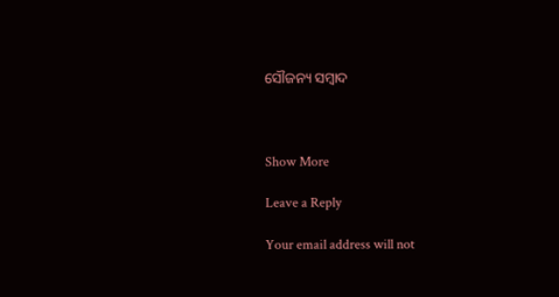ସୌଜନ୍ୟ ସମ୍ବାଦ



Show More

Leave a Reply

Your email address will not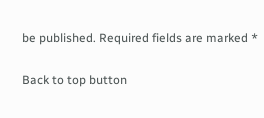be published. Required fields are marked *

Back to top button